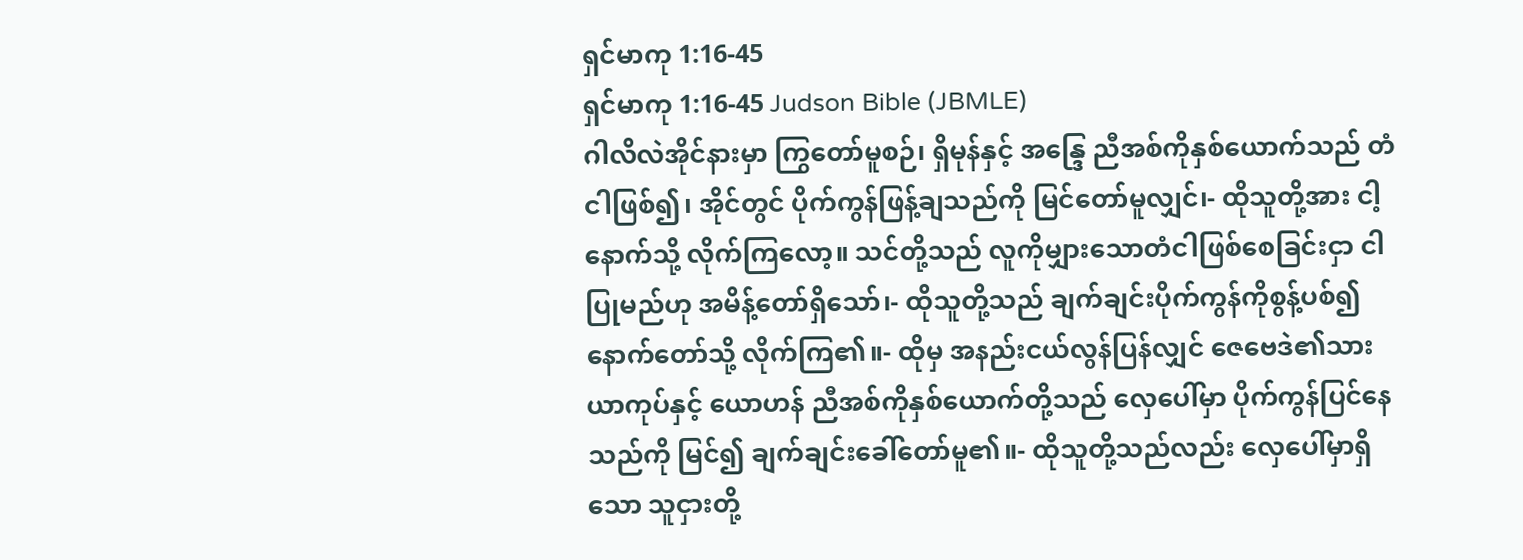ရှင်မာကု 1:16-45
ရှင်မာကု 1:16-45 Judson Bible (JBMLE)
ဂါလိလဲအိုင်နားမှာ ကြွတော်မူစဉ်၊ ရှိမုန်နှင့် အန္ဒြေ ညီအစ်ကိုနှစ်ယောက်သည် တံငါဖြစ်၍၊ အိုင်တွင် ပိုက်ကွန်ဖြန့်ချသည်ကို မြင်တော်မူလျှင်၊- ထိုသူတို့အား ငါ့နောက်သို့ လိုက်ကြလော့။ သင်တို့သည် လူကိုမျှားသောတံငါဖြစ်စေခြင်းငှာ ငါပြုမည်ဟု အမိန့်တော်ရှိသော်၊- ထိုသူတို့သည် ချက်ချင်းပိုက်ကွန်ကိုစွန့်ပစ်၍ နောက်တော်သို့ လိုက်ကြ၏။- ထိုမှ အနည်းငယ်လွန်ပြန်လျှင် ဇေဗေဒဲ၏သားယာကုပ်နှင့် ယောဟန် ညီအစ်ကိုနှစ်ယောက်တို့သည် လှေပေါ်မှာ ပိုက်ကွန်ပြင်နေသည်ကို မြင်၍ ချက်ချင်းခေါ်တော်မူ၏။- ထိုသူတို့သည်လည်း လှေပေါ်မှာရှိသော သူငှားတို့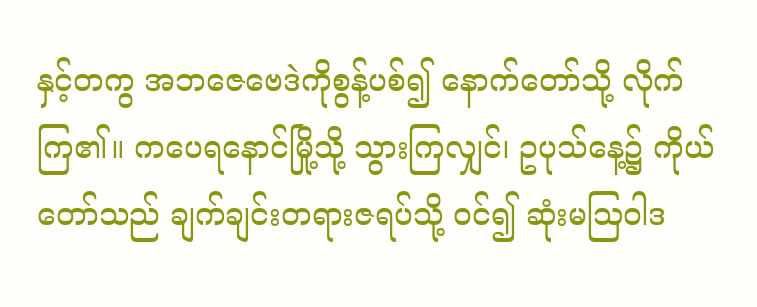နှင့်တကွ အဘဇေဗေဒဲကိုစွန့်ပစ်၍ နောက်တော်သို့ လိုက်ကြ၏။ ကပေရနောင်မြို့သို့ သွားကြလျှင်၊ ဥပုသ်နေ့၌ ကိုယ်တော်သည် ချက်ချင်းတရားဇရပ်သို့ ဝင်၍ ဆုံးမဩဝါဒ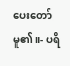ပေးတော်မူ၏။- ပရိ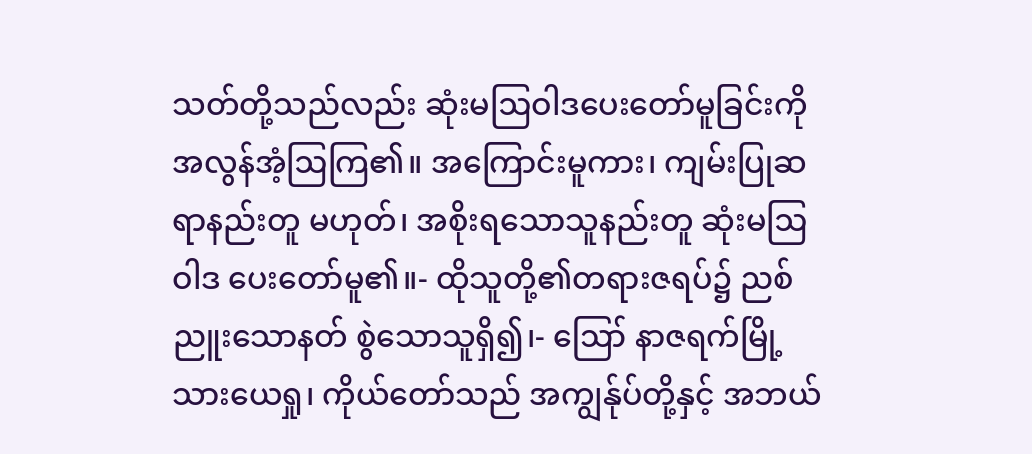သတ်တို့သည်လည်း ဆုံးမဩဝါဒပေးတော်မူခြင်းကို အလွန်အံ့ဩကြ၏။ အကြောင်းမူကား၊ ကျမ်းပြုဆရာနည်းတူ မဟုတ်၊ အစိုးရသောသူနည်းတူ ဆုံးမဩဝါဒ ပေးတော်မူ၏။- ထိုသူတို့၏တရားဇရပ်၌ ညစ်ညူးသောနတ် စွဲသောသူရှိ၍၊- ဪ နာဇရက်မြို့သားယေရှု၊ ကိုယ်တော်သည် အကျွန်ုပ်တို့နှင့် အဘယ်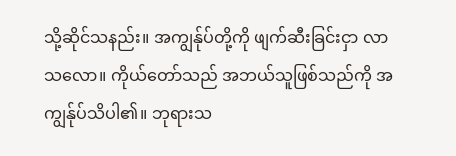သို့ဆိုင်သနည်း။ အကျွန်ုပ်တို့ကို ဖျက်ဆီးခြင်းငှာ လာသလော။ ကိုယ်တော်သည် အဘယ်သူဖြစ်သည်ကို အကျွန်ုပ်သိပါ၏။ ဘုရားသ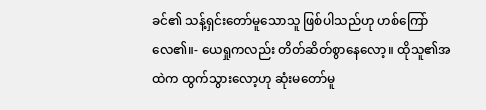ခင်၏ သန့်ရှင်းတော်မူသောသူ ဖြစ်ပါသည်ဟု ဟစ်ကြော်လေ၏။- ယေရှုကလည်း တိတ်ဆိတ်စွာနေလော့။ ထိုသူ၏အထဲက ထွက်သွားလော့ဟု ဆုံးမတော်မူ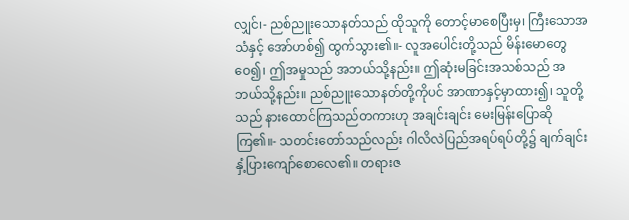လျှင်၊- ညစ်ညူးသောနတ်သည် ထိုသူကို တောင့်မာစေပြီးမှ၊ ကြီးသောအသံနှင့် အော်ဟစ်၍ ထွက်သွား၏။- လူအပေါင်းတို့သည် မိန်းမောတွေဝေ၍၊ ဤအမှုသည် အဘယ်သို့နည်း။ ဤဆုံးမခြင်းအသစ်သည် အဘယ်သို့နည်း။ ညစ်ညူးသောနတ်တို့ကိုပင် အာဏာနှင့်မှာထား၍၊ သူတို့သည် နားထောင်ကြသည်တကားဟု အချင်းချင်း မေးမြန်းပြောဆိုကြ၏။- သတင်းတော်သည်လည်း ဂါလိလဲပြည်အရပ်ရပ်တို့၌ ချက်ချင်း နှံ့ပြားကျော်စောလေ၏။ တရားဇ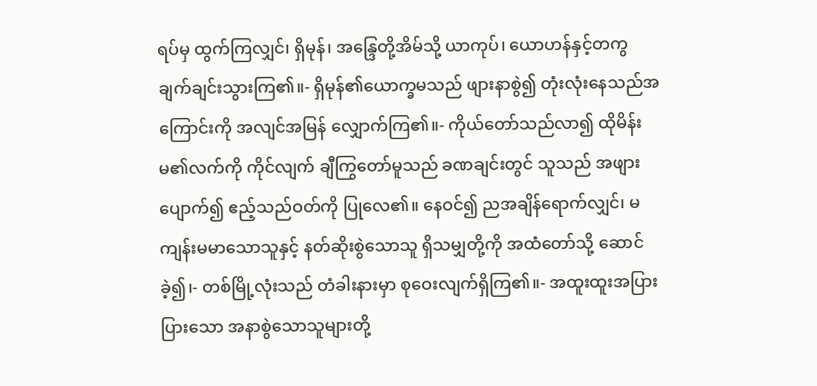ရပ်မှ ထွက်ကြလျှင်၊ ရှိမုန်၊ အန္ဒြေတို့အိမ်သို့ ယာကုပ်၊ ယောဟန်နှင့်တကွ ချက်ချင်းသွားကြ၏။- ရှိမုန်၏ယောက္ခမသည် ဖျားနာစွဲ၍ တုံးလုံးနေသည်အကြောင်းကို အလျင်အမြန် လျှောက်ကြ၏။- ကိုယ်တော်သည်လာ၍ ထိုမိန်းမ၏လက်ကို ကိုင်လျက် ချီကြွတော်မူသည် ခဏချင်းတွင် သူသည် အဖျားပျောက်၍ ဧည့်သည်ဝတ်ကို ပြုလေ၏။ နေဝင်၍ ညအချိန်ရောက်လျှင်၊ မကျန်းမမာသောသူနှင့် နတ်ဆိုးစွဲသောသူ ရှိသမျှတို့ကို အထံတော်သို့ ဆောင်ခဲ့၍၊- တစ်မြို့လုံးသည် တံခါးနားမှာ စုဝေးလျက်ရှိကြ၏။- အထူးထူးအပြားပြားသော အနာစွဲသောသူများတို့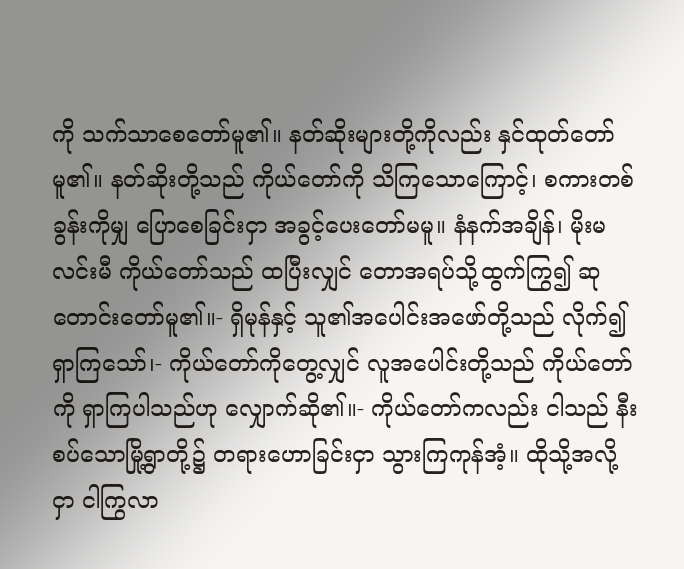ကို သက်သာစေတော်မူ၏။ နတ်ဆိုးများတို့ကိုလည်း နှင်ထုတ်တော်မူ၏။ နတ်ဆိုးတို့သည် ကိုယ်တော်ကို သိကြသောကြောင့်၊ စကားတစ်ခွန်းကိုမျှ ပြောစေခြင်းငှာ အခွင့်ပေးတော်မမူ။ နံနက်အချိန်၊ မိုးမလင်းမီ ကိုယ်တော်သည် ထပြီးလျှင် တောအရပ်သို့ထွက်ကြွ၍ ဆုတောင်းတော်မူ၏။- ရှိမုန်နှင့် သူ၏အပေါင်းအဖော်တို့သည် လိုက်၍ရှာကြသော်၊- ကိုယ်တော်ကိုတွေ့လျှင် လူအပေါင်းတို့သည် ကိုယ်တော်ကို ရှာကြပါသည်ဟု လျှောက်ဆို၏။- ကိုယ်တော်ကလည်း ငါသည် နီးစပ်သောမြို့ရွာတို့၌ တရားဟောခြင်းငှာ သွားကြကုန်အံ့။ ထိုသို့အလို့ငှာ ငါကြွလာ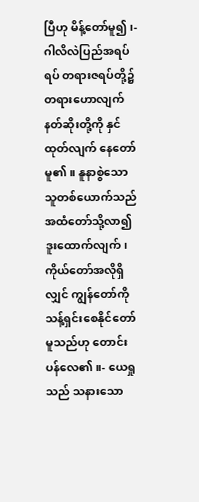ပြီဟု မိန့်တော်မူ၍၊- ဂါလိလဲပြည်အရပ်ရပ် တရားဇရပ်တို့၌ တရားဟောလျက် နတ်ဆိုးတို့ကို နှင်ထုတ်လျက် နေတော်မူ၏။ နူနာစွဲသောသူတစ်ယောက်သည် အထံတော်သို့လာ၍ ဒူးထောက်လျက်၊ ကိုယ်တော်အလိုရှိလျှင် ကျွန်တော်ကို သန့်ရှင်းစေနိုင်တော်မူသည်ဟု တောင်းပန်လေ၏။- ယေရှုသည် သနားသော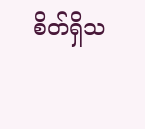စိတ်ရှိသ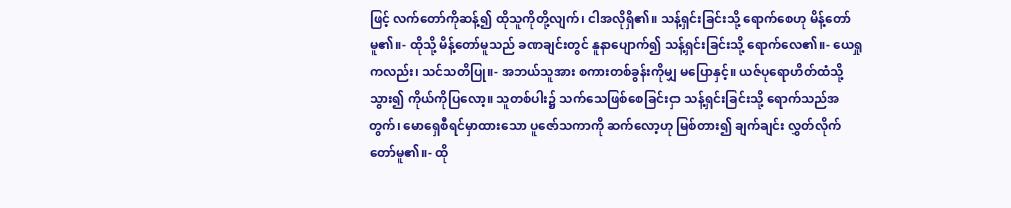ဖြင့် လက်တော်ကိုဆန့်၍ ထိုသူကိုတို့လျက်၊ ငါအလိုရှိ၏။ သန့်ရှင်းခြင်းသို့ ရောက်စေဟု မိန့်တော်မူ၏။- ထိုသို့ မိန့်တော်မူသည် ခဏချင်းတွင် နူနာပျောက်၍ သန့်ရှင်းခြင်းသို့ ရောက်လေ၏။- ယေရှုကလည်း၊ သင်သတိပြု။- အဘယ်သူအား စကားတစ်ခွန်းကိုမျှ မပြောနှင့်။ ယဇ်ပုရောဟိတ်ထံသို့သွား၍ ကိုယ်ကိုပြလော့။ သူတစ်ပါး၌ သက်သေဖြစ်စေခြင်းငှာ သန့်ရှင်းခြင်းသို့ ရောက်သည်အတွက်၊ မောရှေစီရင်မှာထားသော ပူဇော်သကာကို ဆက်လော့ဟု မြစ်တား၍ ချက်ချင်း လွှတ်လိုက်တော်မူ၏။- ထို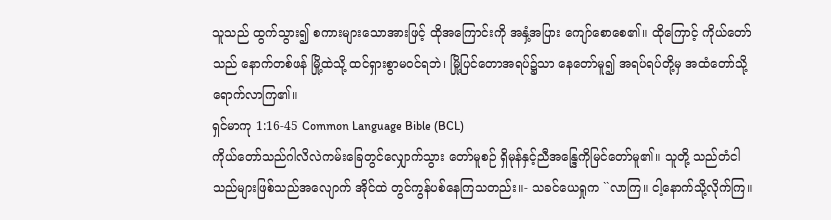သူသည် ထွက်သွား၍ စကားများသောအားဖြင့် ထိုအကြောင်းကို အနှံ့အပြား ကျော်စောစေ၏။ ထိုကြောင့် ကိုယ်တော်သည် နောက်တစ်ဖန် မြို့ထဲသို့ ထင်ရှားစွာမဝင်ရဘဲ၊ မြို့ပြင်တောအရပ်၌သာ နေတော်မူ၍ အရပ်ရပ်တို့မှ အထံတော်သို့ ရောက်လာကြ၏။
ရှင်မာကု 1:16-45 Common Language Bible (BCL)
ကိုယ်တော်သည်ဂါလိလဲကမ်းခြေတွင်လျှောက်သွား တော်မူစဉ် ရှိမုန်နှင့်ညီအန္ဒြေကိုမြင်တော်မူ၏။ သူတို့ သည်တံငါသည်များဖြစ်သည်အလျောက် အိုင်ထဲ တွင်ကွန်ပစ်နေကြသတည်း။- သခင်ယေရှုက ``လာကြ။ ငါ့နောက်သို့လိုက်ကြ။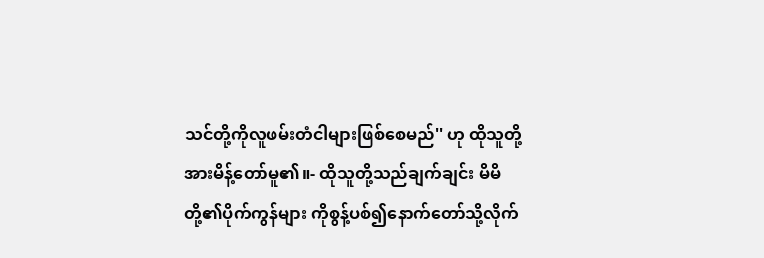သင်တို့ကိုလူဖမ်းတံငါများဖြစ်စေမည်'' ဟု ထိုသူတို့အားမိန့်တော်မူ၏။- ထိုသူတို့သည်ချက်ချင်း မိမိတို့၏ပိုက်ကွန်များ ကိုစွန့်ပစ်၍နောက်တော်သို့လိုက်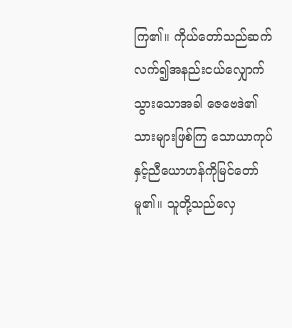ကြ၏။ ကိုယ်တော်သည်ဆက်လက်၍အနည်းငယ်လျှောက် သွားသောအခါ ဇေဗေဒဲ၏သားများဖြစ်ကြ သောယာကုပ်နှင့်ညီယောဟန်ကိုမြင်တော်မူ၏။ သူတို့သည်လှေ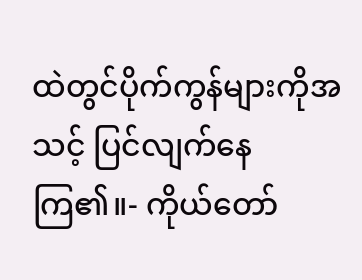ထဲတွင်ပိုက်ကွန်များကိုအသင့် ပြင်လျက်နေကြ၏။- ကိုယ်တော်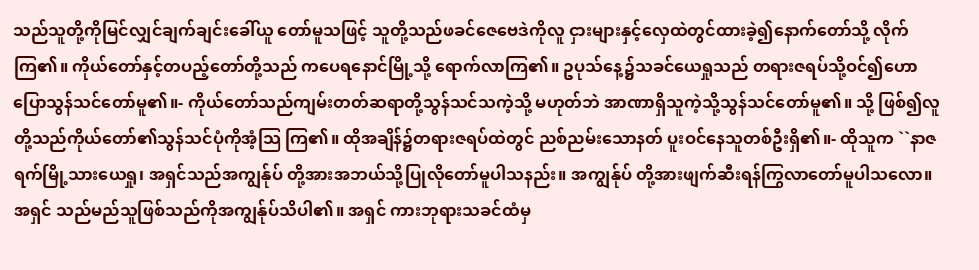သည်သူတို့ကိုမြင်လျှင်ချက်ချင်းခေါ်ယူ တော်မူသဖြင့် သူတို့သည်ဖခင်ဇေဗေဒဲကိုလူ ငှားများနှင့်လှေထဲတွင်ထားခဲ့၍နောက်တော်သို့ လိုက်ကြ၏။ ကိုယ်တော်နှင့်တပည့်တော်တို့သည် ကပေရနောင်မြို့သို့ ရောက်လာကြ၏။ ဥပုသ်နေ့၌သခင်ယေရှုသည် တရားဇရပ်သို့ဝင်၍ဟောပြောသွန်သင်တော်မူ၏။- ကိုယ်တော်သည်ကျမ်းတတ်ဆရာတို့သွန်သင်သကဲ့သို့ မဟုတ်ဘဲ အာဏာရှိသူကဲ့သို့သွန်သင်တော်မူ၏။ သို့ ဖြစ်၍လူတို့သည်ကိုယ်တော်၏သွန်သင်ပုံကိုအံ့သြ ကြ၏။ ထိုအချိန်၌တရားဇရပ်ထဲတွင် ညစ်ညမ်းသောနတ် ပူးဝင်နေသူတစ်ဦးရှိ၏။- ထိုသူက ``နာဇရက်မြို့သားယေရှု၊ အရှင်သည်အကျွန်ုပ် တို့အားအဘယ်သို့ပြုလိုတော်မူပါသနည်း။ အကျွန်ုပ် တို့အားဖျက်ဆီးရန်ကြွလာတော်မူပါသလော။ အရှင် သည်မည်သူဖြစ်သည်ကိုအကျွန်ုပ်သိပါ၏။ အရှင် ကားဘုရားသခင်ထံမှ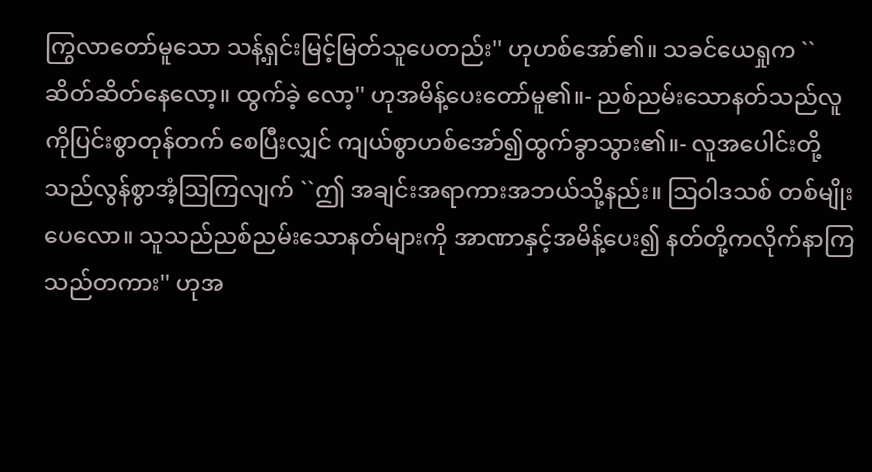ကြွလာတော်မူသော သန့်ရှင်းမြင့်မြတ်သူပေတည်း'' ဟုဟစ်အော်၏။ သခင်ယေရှုက ``ဆိတ်ဆိတ်နေလော့။ ထွက်ခဲ့ လော့'' ဟုအမိန့်ပေးတော်မူ၏။- ညစ်ညမ်းသောနတ်သည်လူကိုပြင်းစွာတုန်တက် စေပြီးလျှင် ကျယ်စွာဟစ်အော်၍ထွက်ခွာသွား၏။- လူအပေါင်းတို့သည်လွန်စွာအံ့သြကြလျက် ``ဤ အချင်းအရာကားအဘယ်သို့နည်း။ သြဝါဒသစ် တစ်မျိုးပေလော။ သူသည်ညစ်ညမ်းသောနတ်များကို အာဏာနှင့်အမိန့်ပေး၍ နတ်တို့ကလိုက်နာကြ သည်တကား'' ဟုအ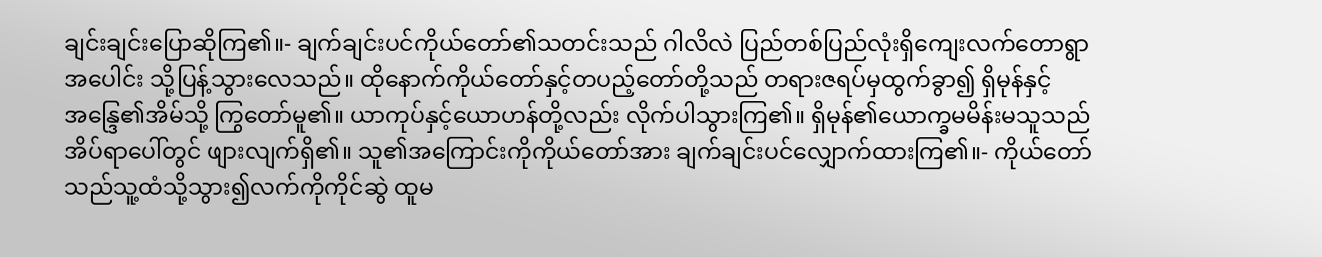ချင်းချင်းပြောဆိုကြ၏။- ချက်ချင်းပင်ကိုယ်တော်၏သတင်းသည် ဂါလိလဲ ပြည်တစ်ပြည်လုံးရှိကျေးလက်တောရွာအပေါင်း သို့ပြန့်သွားလေသည်။ ထိုနောက်ကိုယ်တော်နှင့်တပည့်တော်တို့သည် တရားဇရပ်မှထွက်ခွာ၍ ရှိမုန်နှင့်အန္ဒြေ၏အိမ်သို့ ကြွတော်မူ၏။ ယာကုပ်နှင့်ယောဟန်တို့လည်း လိုက်ပါသွားကြ၏။ ရှိမုန်၏ယောက္ခမမိန်းမသူသည်အိပ်ရာပေါ်တွင် ဖျားလျက်ရှိ၏။ သူ၏အကြောင်းကိုကိုယ်တော်အား ချက်ချင်းပင်လျှောက်ထားကြ၏။- ကိုယ်တော်သည်သူ့ထံသို့သွား၍လက်ကိုကိုင်ဆွဲ ထူမ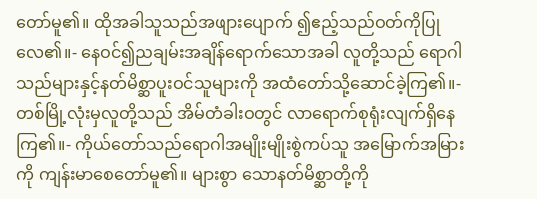တော်မူ၏။ ထိုအခါသူသည်အဖျားပျောက် ၍ဧည့်သည်ဝတ်ကိုပြုလေ၏။- နေဝင်၍ညချမ်းအချိန်ရောက်သောအခါ လူတို့သည် ရောဂါသည်များနှင့်နတ်မိစ္ဆာပူးဝင်သူများကို အထံတော်သို့ဆောင်ခဲ့ကြ၏။- တစ်မြို့လုံးမှလူတို့သည် အိမ်တံခါးဝတွင် လာရောက်စုရုံးလျက်ရှိနေကြ၏။- ကိုယ်တော်သည်ရောဂါအမျိုးမျိုးစွဲကပ်သူ အမြောက်အမြားကို ကျန်းမာစေတော်မူ၏။ များစွာ သောနတ်မိစ္ဆာတို့ကို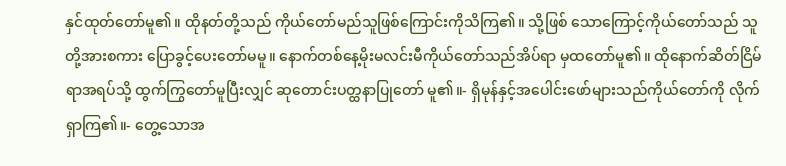နှင်ထုတ်တော်မူ၏။ ထိုနတ်တို့သည် ကိုယ်တော်မည်သူဖြစ်ကြောင်းကိုသိကြ၏။ သို့ဖြစ် သောကြောင့်ကိုယ်တော်သည် သူတို့အားစကား ပြောခွင့်ပေးတော်မမူ။ နောက်တစ်နေ့မိုးမလင်းမီကိုယ်တော်သည်အိပ်ရာ မှထတော်မူ၏။ ထိုနောက်ဆိတ်ငြိမ်ရာအရပ်သို့ ထွက်ကြွတော်မူပြီးလျှင် ဆုတောင်းပတ္ထနာပြုတော် မူ၏။- ရှိမုန်နှင့်အပေါင်းဖော်များသည်ကိုယ်တော်ကို လိုက်ရှာကြ၏။- တွေ့သောအ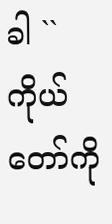ခါ ``ကိုယ်တော်ကို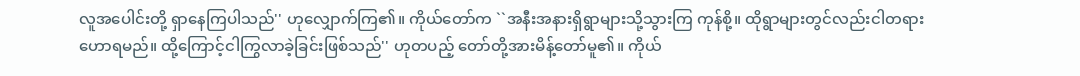လူအပေါင်းတို့ ရှာနေကြပါသည်'' ဟုလျှောက်ကြ၏။ ကိုယ်တော်က ``အနီးအနားရှိရွာများသို့သွားကြ ကုန်စို့။ ထိုရွာများတွင်လည်းငါတရားဟောရမည်။ ထို့ကြောင့်ငါကြွလာခဲ့ခြင်းဖြစ်သည်'' ဟုတပည့် တော်တို့အားမိန့်တော်မူ၏။ ကိုယ်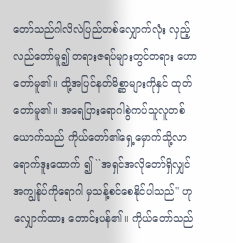တော်သည်ဂါလိလဲပြည်တစ်လျှောက်လုံး လှည့်လည်တော်မူ၍ တရားဇရပ်များတွင်တရား ဟောတော်မူ၏။ ထို့အပြင်နတ်မိစ္ဆာများကိုနှင် ထုတ်တော်မူ၏။ အရေပြားရောဂါစွဲကပ်သူလူတစ်ယောက်သည် ကိုယ်တော်၏ရှေ့မှောက်သို့လာရောက်ဒူးထောက် ၍ ``အရှင်အလိုတော်ရှိလျှင် အကျွန်ုပ်ကိုရောဂါ မှသန့်စင်စေနိုင်ပါသည်'' ဟုလျှောက်ထား တောင်းပန်၏။ ကိုယ်တော်သည်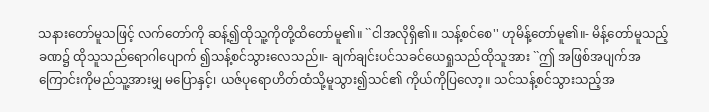သနားတော်မူသဖြင့် လက်တော်ကို ဆန့်၍ထိုသူ့ကိုတို့ထိတော်မူ၏။ ``ငါအလိုရှိ၏။ သန့်စင်စေ'' ဟုမိန့်တော်မူ၏။- မိန့်တော်မူသည့်ခဏ၌ ထိုသူသည်ရောဂါပျောက် ၍သန့်စင်သွားလေသည်။- ချက်ချင်းပင်သခင်ယေရှုသည်ထိုသူအား ``ဤ အဖြစ်အပျက်အကြောင်းကိုမည်သူ့အားမျှ မပြောနှင့်၊ ယဇ်ပုရောဟိတ်ထံသို့မူသွား၍သင်၏ ကိုယ်ကိုပြလော့။ သင်သန့်စင်သွားသည့်အ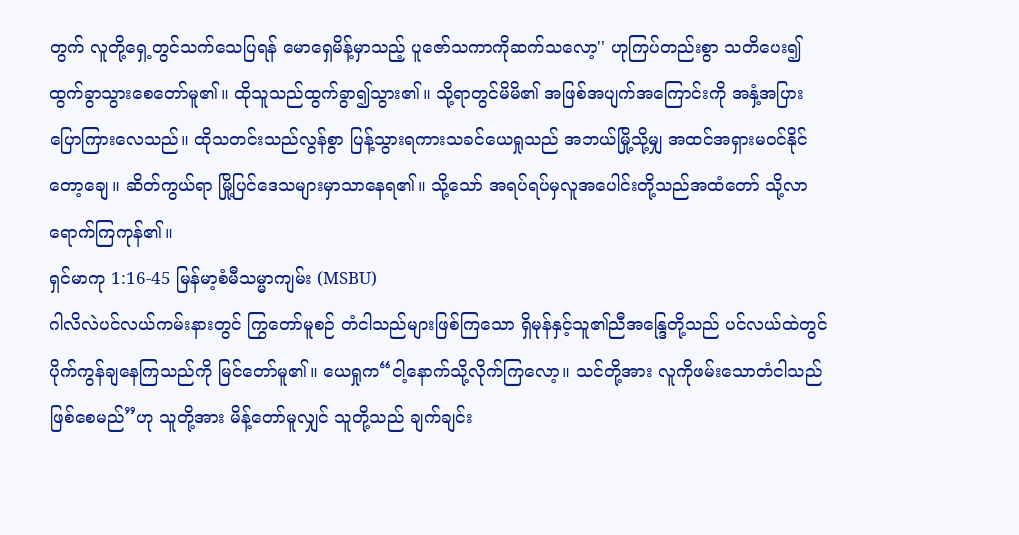တွက် လူတို့ရှေ့တွင်သက်သေပြရန် မောရှေမိန့်မှာသည့် ပူဇော်သကာကိုဆက်သလော့'' ဟုကြပ်တည်းစွာ သတိပေး၍ထွက်ခွာသွားစေတော်မူ၏။ ထိုသူသည်ထွက်ခွာ၍သွား၏။ သို့ရာတွင်မိမိ၏ အဖြစ်အပျက်အကြောင်းကို အနှံ့အပြား ပြောကြားလေသည်။ ထိုသတင်းသည်လွန်စွာ ပြန့်သွားရကားသခင်ယေရှုသည် အဘယ်မြို့သို့မျှ အထင်အရှားမဝင်နိုင်တော့ချေ။ ဆိတ်ကွယ်ရာ မြို့ပြင်ဒေသများမှာသာနေရ၏။ သို့သော် အရပ်ရပ်မှလူအပေါင်းတို့သည်အထံတော် သို့လာရောက်ကြကုန်၏။
ရှင်မာကု 1:16-45 မြန်မာ့စံမီသမ္မာကျမ်း (MSBU)
ဂါလိလဲပင်လယ်ကမ်းနားတွင် ကြွတော်မူစဉ် တံငါသည်များဖြစ်ကြသော ရှိမုန်နှင့်သူ၏ညီအန္ဒြေတို့သည် ပင်လယ်ထဲတွင် ပိုက်ကွန်ချနေကြသည်ကို မြင်တော်မူ၏။ ယေရှုက“ငါ့နောက်သို့လိုက်ကြလော့။ သင်တို့အား လူကိုဖမ်းသောတံငါသည်ဖြစ်စေမည်”ဟု သူတို့အား မိန့်တော်မူလျှင် သူတို့သည် ချက်ချင်း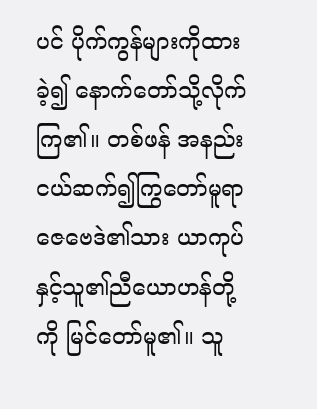ပင် ပိုက်ကွန်များကိုထားခဲ့၍ နောက်တော်သို့လိုက်ကြ၏။ တစ်ဖန် အနည်းငယ်ဆက်၍ကြွတော်မူရာ ဇေဗေဒဲ၏သား ယာကုပ်နှင့်သူ၏ညီယောဟန်တို့ကို မြင်တော်မူ၏။ သူ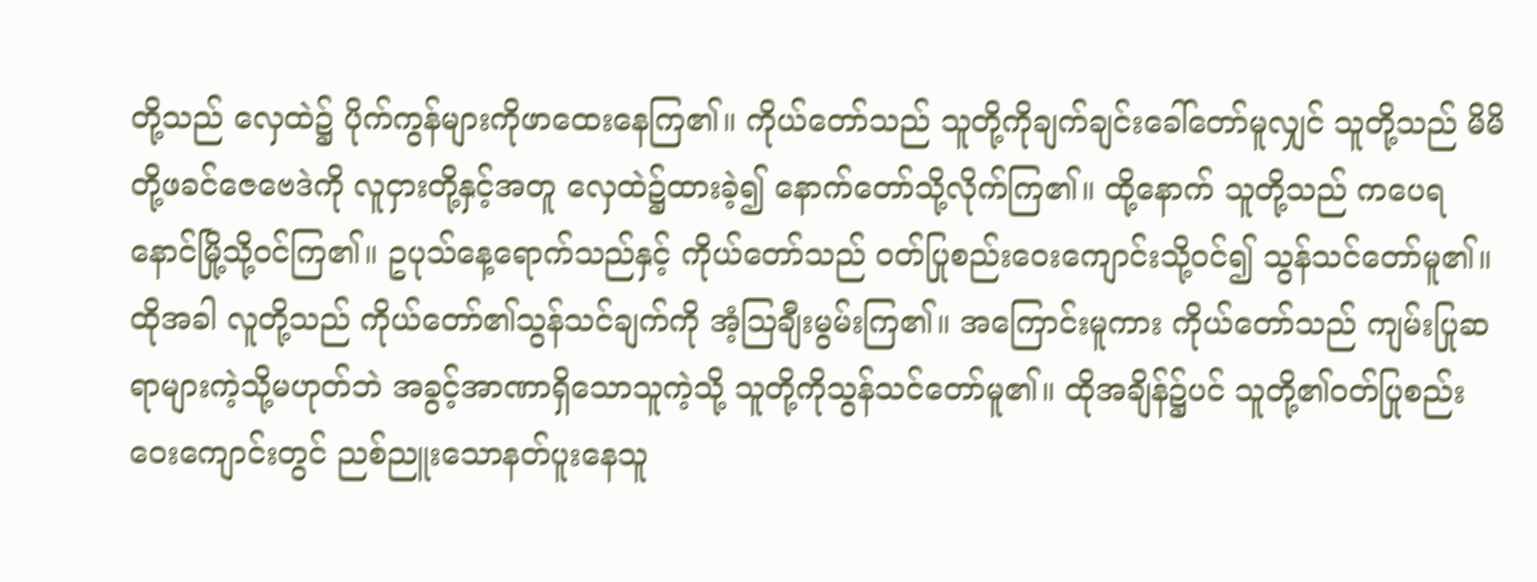တို့သည် လှေထဲ၌ ပိုက်ကွန်များကိုဖာထေးနေကြ၏။ ကိုယ်တော်သည် သူတို့ကိုချက်ချင်းခေါ်တော်မူလျှင် သူတို့သည် မိမိတို့ဖခင်ဇေဗေဒဲကို လူငှားတို့နှင့်အတူ လှေထဲ၌ထားခဲ့၍ နောက်တော်သို့လိုက်ကြ၏။ ထို့နောက် သူတို့သည် ကပေရနောင်မြို့သို့ဝင်ကြ၏။ ဥပုသ်နေ့ရောက်သည်နှင့် ကိုယ်တော်သည် ဝတ်ပြုစည်းဝေးကျောင်းသို့ဝင်၍ သွန်သင်တော်မူ၏။ ထိုအခါ လူတို့သည် ကိုယ်တော်၏သွန်သင်ချက်ကို အံ့သြချီးမွမ်းကြ၏။ အကြောင်းမူကား ကိုယ်တော်သည် ကျမ်းပြုဆရာများကဲ့သို့မဟုတ်ဘဲ အခွင့်အာဏာရှိသောသူကဲ့သို့ သူတို့ကိုသွန်သင်တော်မူ၏။ ထိုအချိန်၌ပင် သူတို့၏ဝတ်ပြုစည်းဝေးကျောင်းတွင် ညစ်ညူးသောနတ်ပူးနေသူ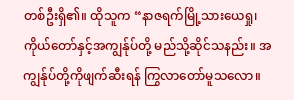တစ်ဦးရှိ၏။ ထိုသူက “နာဇရက်မြို့သားယေရှု၊ ကိုယ်တော်နှင့်အကျွန်ုပ်တို့ မည်သို့ဆိုင်သနည်း။ အကျွန်ုပ်တို့ကိုဖျက်ဆီးရန် ကြွလာတော်မူသလော။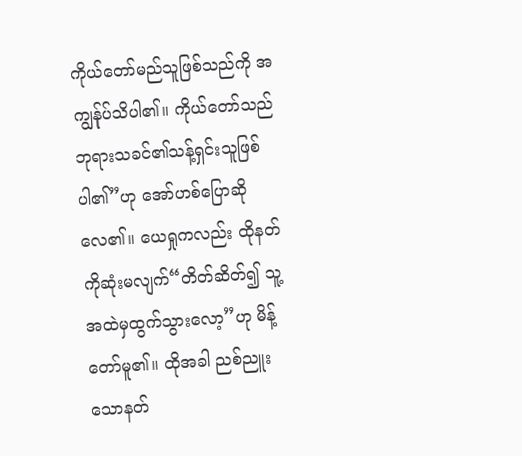ကိုယ်တော်မည်သူဖြစ်သည်ကို အကျွန်ုပ်သိပါ၏။ ကိုယ်တော်သည် ဘုရားသခင်၏သန့်ရှင်းသူဖြစ်ပါ၏”ဟု အော်ဟစ်ပြောဆိုလေ၏။ ယေရှုကလည်း ထိုနတ်ကိုဆုံးမလျက်“တိတ်ဆိတ်၍ သူ့အထဲမှထွက်သွားလော့”ဟု မိန့်တော်မူ၏။ ထိုအခါ ညစ်ညူးသောနတ်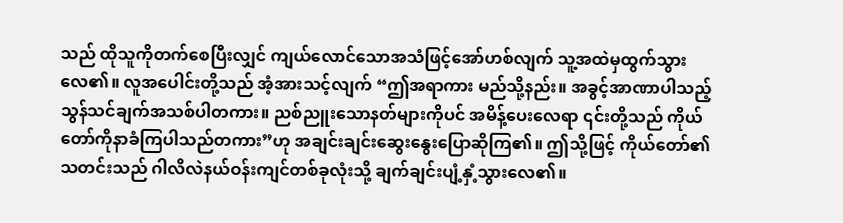သည် ထိုသူကိုတက်စေပြီးလျှင် ကျယ်လောင်သောအသံဖြင့်အော်ဟစ်လျက် သူ့အထဲမှထွက်သွားလေ၏။ လူအပေါင်းတို့သည် အံ့အားသင့်လျက် “ဤအရာကား မည်သို့နည်း။ အခွင့်အာဏာပါသည့် သွန်သင်ချက်အသစ်ပါတကား။ ညစ်ညူးသောနတ်များကိုပင် အမိန့်ပေးလေရာ ၎င်းတို့သည် ကိုယ်တော်ကိုနာခံကြပါသည်တကား”ဟု အချင်းချင်းဆွေးနွေးပြောဆိုကြ၏။ ဤသို့ဖြင့် ကိုယ်တော်၏သတင်းသည် ဂါလိလဲနယ်ဝန်းကျင်တစ်ခုလုံးသို့ ချက်ချင်းပျံ့နှံ့သွားလေ၏။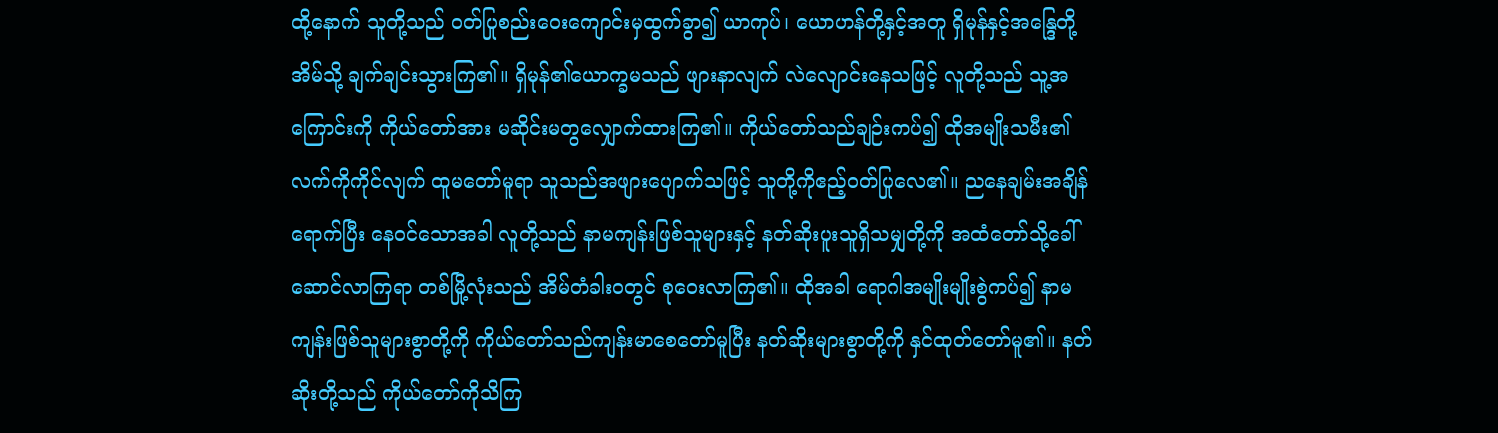ထို့နောက် သူတို့သည် ဝတ်ပြုစည်းဝေးကျောင်းမှထွက်ခွာ၍ ယာကုပ်၊ ယောဟန်တို့နှင့်အတူ ရှိမုန်နှင့်အန္ဒြေတို့အိမ်သို့ ချက်ချင်းသွားကြ၏။ ရှိမုန်၏ယောက္ခမသည် ဖျားနာလျက် လဲလျောင်းနေသဖြင့် လူတို့သည် သူ့အကြောင်းကို ကိုယ်တော်အား မဆိုင်းမတွလျှောက်ထားကြ၏။ ကိုယ်တော်သည်ချဉ်းကပ်၍ ထိုအမျိုးသမီး၏လက်ကိုကိုင်လျက် ထူမတော်မူရာ သူသည်အဖျားပျောက်သဖြင့် သူတို့ကိုဧည့်ဝတ်ပြုလေ၏။ ညနေချမ်းအချိန်ရောက်ပြီး နေဝင်သောအခါ လူတို့သည် နာမကျန်းဖြစ်သူများနှင့် နတ်ဆိုးပူးသူရှိသမျှတို့ကို အထံတော်သို့ခေါ်ဆောင်လာကြရာ တစ်မြို့လုံးသည် အိမ်တံခါးဝတွင် စုဝေးလာကြ၏။ ထိုအခါ ရောဂါအမျိုးမျိုးစွဲကပ်၍ နာမကျန်းဖြစ်သူများစွာတို့ကို ကိုယ်တော်သည်ကျန်းမာစေတော်မူပြီး နတ်ဆိုးများစွာတို့ကို နှင်ထုတ်တော်မူ၏။ နတ်ဆိုးတို့သည် ကိုယ်တော်ကိုသိကြ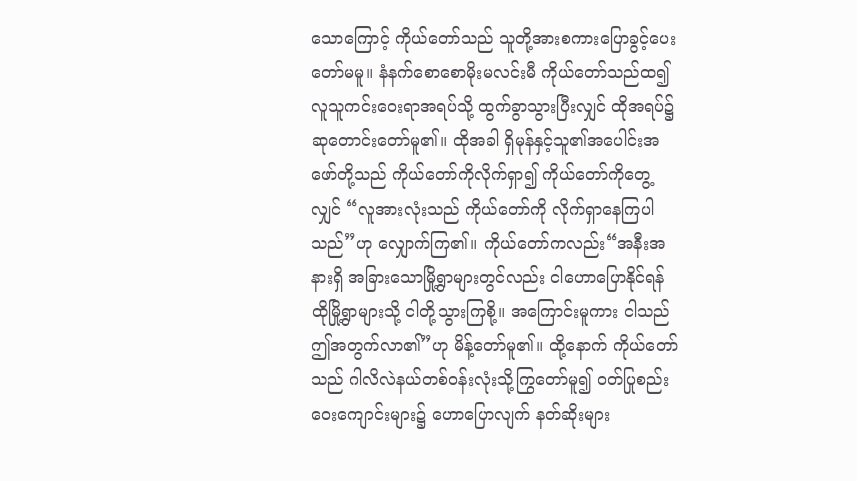သောကြောင့် ကိုယ်တော်သည် သူတို့အားစကားပြောခွင့်ပေးတော်မမူ။ နံနက်စောစောမိုးမလင်းမီ ကိုယ်တော်သည်ထ၍ လူသူကင်းဝေးရာအရပ်သို့ ထွက်ခွာသွားပြီးလျှင် ထိုအရပ်၌ ဆုတောင်းတော်မူ၏။ ထိုအခါ ရှိမုန်နှင့်သူ၏အပေါင်းအဖော်တို့သည် ကိုယ်တော်ကိုလိုက်ရှာ၍ ကိုယ်တော်ကိုတွေ့လျှင် “လူအားလုံးသည် ကိုယ်တော်ကို လိုက်ရှာနေကြပါသည်”ဟု လျှောက်ကြ၏။ ကိုယ်တော်ကလည်း“အနီးအနားရှိ အခြားသောမြို့ရွာများတွင်လည်း ငါဟောပြောနိုင်ရန် ထိုမြို့ရွာများသို့ ငါတို့သွားကြစို့။ အကြောင်းမူကား ငါသည် ဤအတွက်လာ၏”ဟု မိန့်တော်မူ၏။ ထို့နောက် ကိုယ်တော်သည် ဂါလိလဲနယ်တစ်ဝန်းလုံးသို့ကြွတော်မူ၍ ဝတ်ပြုစည်းဝေးကျောင်းများ၌ ဟောပြောလျက် နတ်ဆိုးများ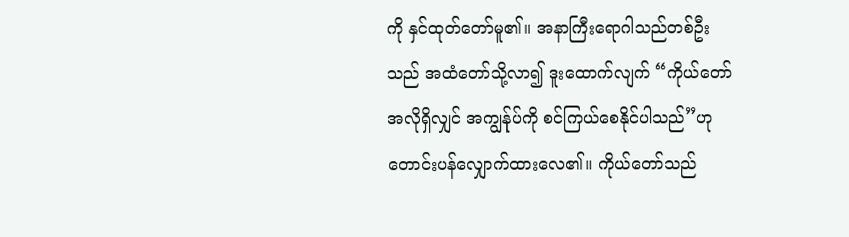ကို နှင်ထုတ်တော်မူ၏။ အနာကြီးရောဂါသည်တစ်ဦးသည် အထံတော်သို့လာ၍ ဒူးထောက်လျက် “ကိုယ်တော်အလိုရှိလျှင် အကျွန်ုပ်ကို စင်ကြယ်စေနိုင်ပါသည်”ဟု တောင်းပန်လျှောက်ထားလေ၏။ ကိုယ်တော်သည်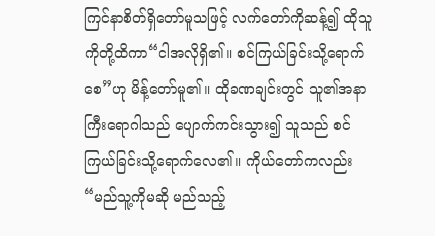ကြင်နာစိတ်ရှိတော်မူသဖြင့် လက်တော်ကိုဆန့်၍ ထိုသူကိုတို့ထိကာ“ငါအလိုရှိ၏။ စင်ကြယ်ခြင်းသို့ရောက်စေ”ဟု မိန့်တော်မူ၏။ ထိုခဏချင်းတွင် သူ၏အနာကြီးရောဂါသည် ပျောက်ကင်းသွား၍ သူသည် စင်ကြယ်ခြင်းသို့ရောက်လေ၏။ ကိုယ်တော်ကလည်း“မည်သူ့ကိုမဆို မည်သည့်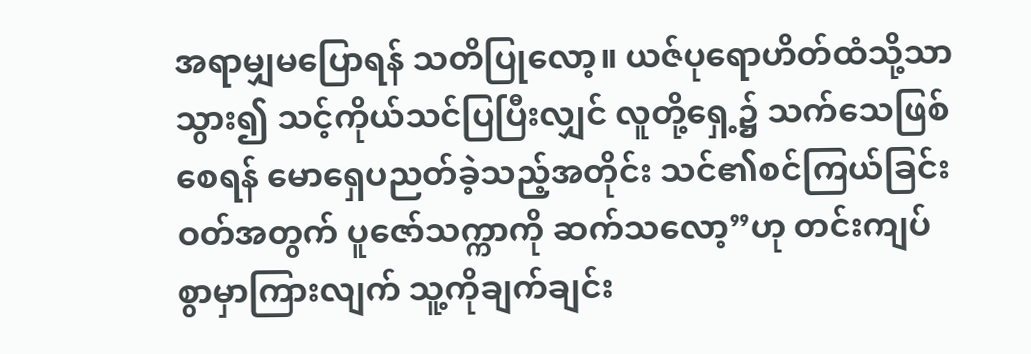အရာမျှမပြောရန် သတိပြုလော့။ ယဇ်ပုရောဟိတ်ထံသို့သာသွား၍ သင့်ကိုယ်သင်ပြပြီးလျှင် လူတို့ရှေ့၌ သက်သေဖြစ်စေရန် မောရှေပညတ်ခဲ့သည့်အတိုင်း သင်၏စင်ကြယ်ခြင်းဝတ်အတွက် ပူဇော်သက္ကာကို ဆက်သလော့”ဟု တင်းကျပ်စွာမှာကြားလျက် သူ့ကိုချက်ချင်း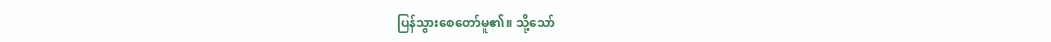ပြန်သွားစေတော်မူ၏။ သို့သော်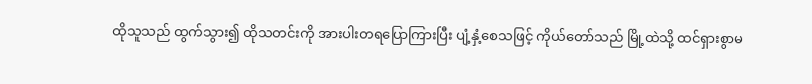ထိုသူသည် ထွက်သွား၍ ထိုသတင်းကို အားပါးတရပြောကြားပြီး ပျံ့နှံ့စေသဖြင့် ကိုယ်တော်သည် မြို့ထဲသို့ ထင်ရှားစွာမ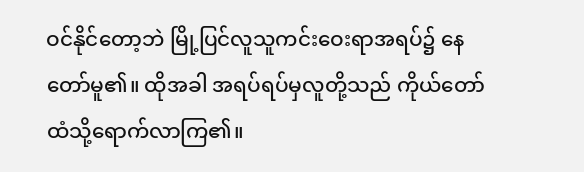ဝင်နိုင်တော့ဘဲ မြို့ပြင်လူသူကင်းဝေးရာအရပ်၌ နေတော်မူ၏။ ထိုအခါ အရပ်ရပ်မှလူတို့သည် ကိုယ်တော်ထံသို့ရောက်လာကြ၏။